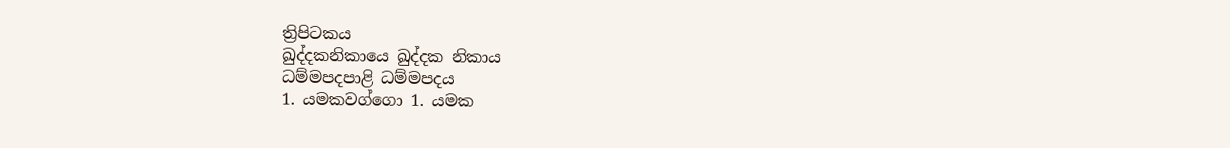ත්‍රිපිටකය
ඛුද්දකනිකායෙ ඛුද්දක නිකාය
ධම්මපදපාළි ධම්මපදය
1. යමකවග්ගො 1. යමක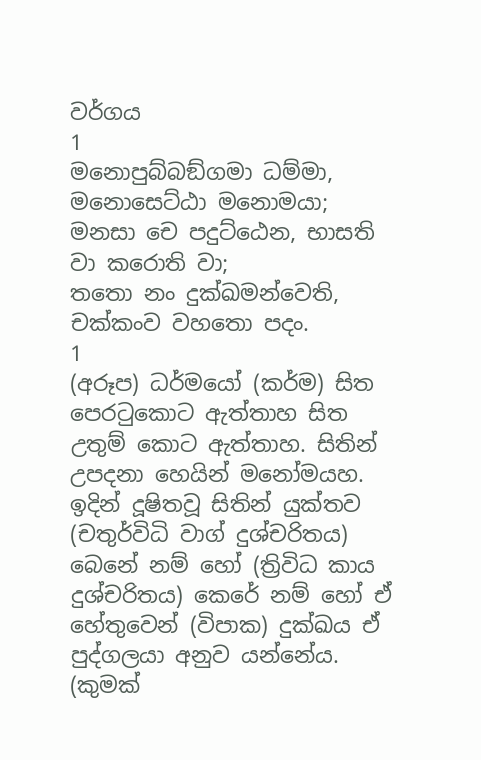වර්ගය
1
මනොපුබ්බඞ්ගමා ධම්මා, මනොසෙට්ඨා මනොමයා;
මනසා චෙ පදුට්ඨෙන, භාසති වා කරොති වා;
තතො නං දුක්ඛමන්වෙති, චක්කංව වහතො පදං.
1
(අරූප) ධර්මයෝ (කර්ම) සිත පෙරටුකොට ඇත්තාහ සිත උතුම් කොට ඇත්තාහ. සිතින් උපදනා හෙයින් මනෝමයහ. ඉදින් දූෂිතවූ සිතින් යුක්තව (චතුර්විධි වාග් දුශ්චරිතය) බෙනේ නම් හෝ (ත්‍රිවිධ කාය දුශ්චරිතය) කෙරේ නම් හෝ ඒ හේතුවෙන් (විපාක) දුක්ඛය ඒ පුද්ගලයා අනුව යන්නේය. (කුමක්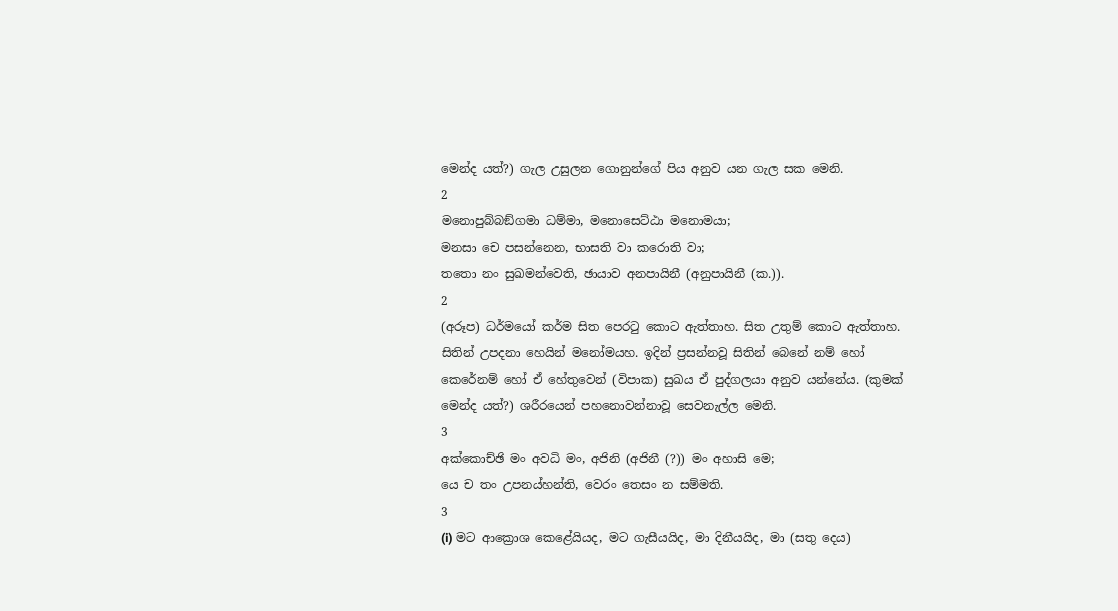මෙන්ද යත්?) ගැල උසුලන ගොනුන්ගේ පිය අනුව යන ගැල සක මෙනි.
2
මනොපුබ්බඞ්ගමා ධම්මා, මනොසෙට්ඨා මනොමයා;
මනසා චෙ පසන්නෙන, භාසති වා කරොති වා;
තතො නං සුඛමන්වෙති, ඡායාව අනපායිනී (අනුපායිනී (ක.)).
2
(අරූප) ධර්මයෝ කර්ම සිත පෙරටු කොට ඇත්තාහ. සිත උතුම් කොට ඇත්තාහ. සිතින් උපදනා හෙයින් මනෝමයහ. ඉදින් ප්‍රසන්නවූ සිතින් බෙනේ නම් හෝ කෙරේනම් හෝ ඒ හේතුවෙන් (විපාක) සුඛය ඒ පුද්ගලයා අනුව යන්නේය. (කුමක් මෙන්ද යත්?) ශරීරයෙන් පහනොවන්නාවූ සෙවනැල්ල මෙනි.
3
අක්කොච්ඡි මං අවධි මං, අජිනි (අජිනී (?)) මං අහාසි මෙ;
යෙ ච තං උපනය්හන්ති, වෙරං තෙසං න සම්මති.
3
(i) මට ආක්‍රොශ කෙළේයියද, මට ගැසීයයිද, මා දිනීයයිද, මා (සතු දෙය)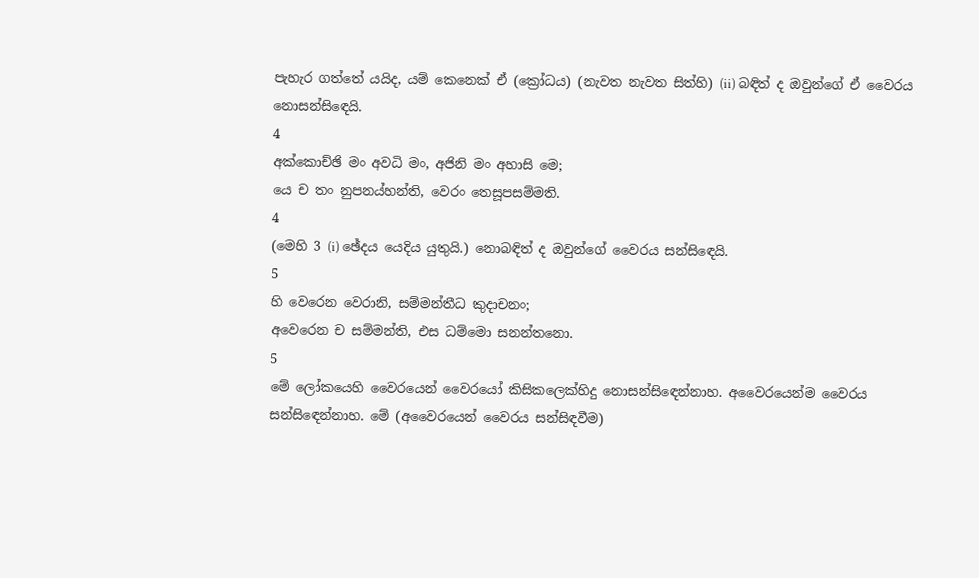පැහැර ගත්තේ යයිද, යම් කෙනෙක් ඒ (ක්‍රෝධය) (නැවත නැවත සිත්හි) (ii) බඳිත් ද ඔවුන්ගේ ඒ වෛරය නොසන්සිඳෙයි.
4
අක්කොච්ඡි මං අවධි මං, අජිනි මං අහාසි මෙ;
යෙ ච තං නුපනය්හන්ති, වෙරං තෙසූපසම්මති.
4
(මෙහි 3 (i) ඡේදය යෙදිය යුතුයි.) නොබඳිත් ද ඔවුන්ගේ වෛරය සන්සිඳෙයි.
5
හි වෙරෙන වෙරානි, සම්මන්තීධ කුදාචනං;
අවෙරෙන ච සම්මන්ති, එස ධම්මො සනන්තනො.
5
මේ ලෝකයෙහි වෛරයෙන් වෛරයෝ කිසිකලෙක්හිදු නොසන්සිඳෙන්නාහ. අවෛරයෙන්ම වෛරය සන්සිඳෙන්නාහ. මේ (අවෛරයෙන් වෛරය සන්සිඳවීම)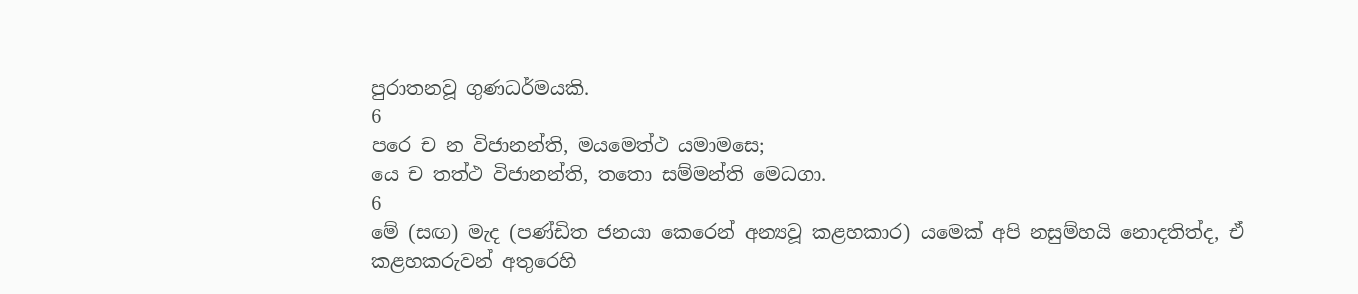පුරාතනවූ ගුණධර්මයකි.
6
පරෙ ච න විජානන්ති, මයමෙත්ථ යමාමසෙ;
යෙ ච තත්ථ විජානන්ති, තතො සම්මන්ති මෙධගා.
6
මේ (සඟ) මැද (පණ්ඩිත ජනයා කෙරෙන් අන්‍යවූ කළහකාර) යමෙක් අපි නසුම්හයි නොදතිත්ද, ඒ කළහකරුවන් අතුරෙහි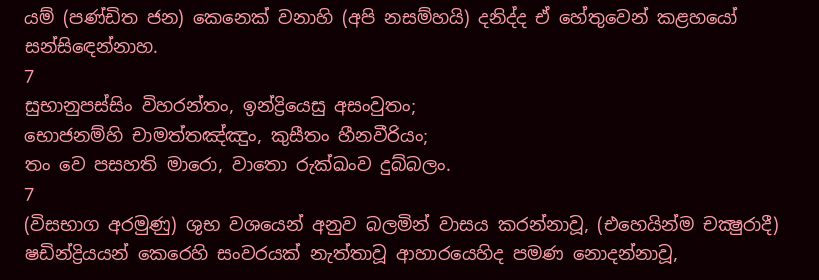යම් (පණ්ඩිත ජන) කෙනෙක් වනාහි (අපි නසම්හයි) දනිද්ද ඒ හේතුවෙන් කළහයෝ සන්සිඳෙන්නාහ.
7
සුභානුපස්සිං විහරන්තං, ඉන්ද්‍රියෙසු අසංවුතං;
භොජනම්හි චාමත්තඤ්ඤුං, කුසීතං හීනවීරියං;
තං වෙ පසහති මාරො, වාතො රුක්ඛංව දුබ්බලං.
7
(විසභාග අරමුණු) ශුභ වශයෙන් අනුව බලමින් වාසය කරන්නාවූ, (එහෙයින්ම චක්‍ෂුරාදී) ෂඩින්ද්‍රියයන් කෙරෙහි සංවරයක් නැත්තාවූ ආහාරයෙහිද පමණ නොදන්නාවූ,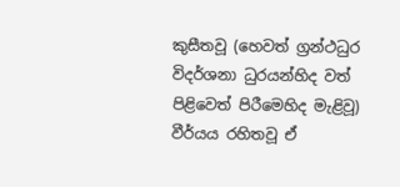කුසීතවූ (හෙවත් ග්‍රන්ථධුර විදර්ශනා ධුරයන්හිද වත් පිළිවෙත් පිරීමෙහිද මැළිවූ) වීර්යය රහිතවූ ඒ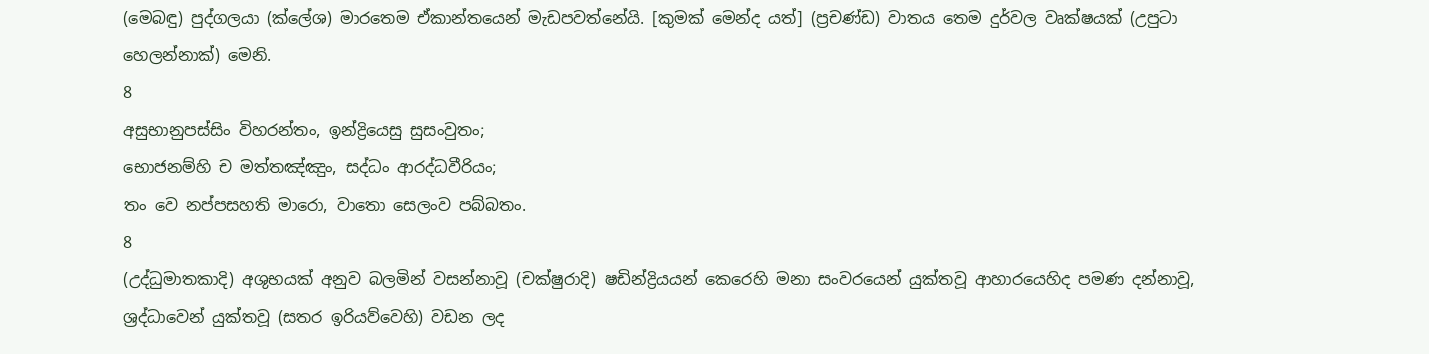(මෙබඳු) පුද්ගලයා (ක්ලේශ) මාරතෙම ඒකාන්තයෙන් මැඩපවත්නේයි. [කුමක් මෙන්ද යත්] (ප්‍රචණ්ඩ) වාතය තෙම දුර්වල වෘක්ෂයක් (උපුටා හෙලන්නාක්) මෙනි.
8
අසුභානුපස්සිං විහරන්තං, ඉන්ද්‍රියෙසු සුසංවුතං;
භොජනම්හි ච මත්තඤ්ඤුං, සද්ධං ආරද්ධවීරියං;
තං වෙ නප්පසහති මාරො, වාතො සෙලංව පබ්බතං.
8
(උද්ධුමාතකාදි) අශුභයක් අනුව බලමින් වසන්නාවූ (චක්ෂුරාදි) ෂඩින්ද්‍රියයන් කෙරෙහි මනා සංවරයෙන් යුක්තවූ ආහාරයෙහිද පමණ දන්නාවූ, ශ්‍රද්ධාවෙන් යුක්තවූ (සතර ඉරියව්වෙහි) වඩන ලද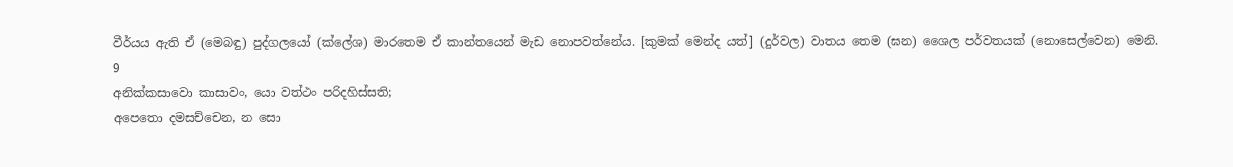වීර්යය ඇති ඒ (මෙබඳු) පුද්ගලයෝ (ක්ලේශ) මාරතෙම ඒ කාන්තයෙන් මැඩ නොපවත්නේය. [කුමක් මෙන්ද යත්] (දුර්වල) වාතය තෙම (ඝන) ශෛල පර්වතයක් (නොසෙල්වෙන) මෙනි.
9
අනික්කසාවො කාසාවං, යො වත්ථං පරිදහිස්සති;
අපෙතො දමසච්චෙන, න සො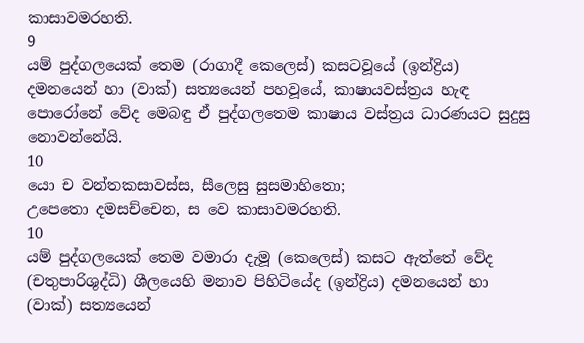කාසාවමරහති.
9
යම් පුද්ගලයෙක් තෙම (රාගාදී කෙලෙස්) කසටවූයේ (ඉන්ද්‍රිය) දමනයෙන් හා (වාක්) සත්‍යයෙන් පහවූයේ, කාෂායවස්ත්‍රය හැඳ පොරෝනේ වේද මෙබඳු ඒ පුද්ගලතෙම කාෂාය වස්ත්‍රය ධාරණයට සුදුසු නොවන්නේයි.
10
යො ච වන්තකසාවස්ස, සීලෙසු සුසමාහිතො;
උපෙතො දමසච්චෙන, ස වෙ කාසාවමරහති.
10
යම් පුද්ගලයෙක් තෙම වමාරා දැමූ (කෙලෙස්) කසට ඇත්තේ වේද (චතුපාරිශුද්ධි) ශීලයෙහි මනාව පිහිටියේද (ඉන්ද්‍රිය) දමනයෙන් හා (වාක්) සත්‍යයෙන්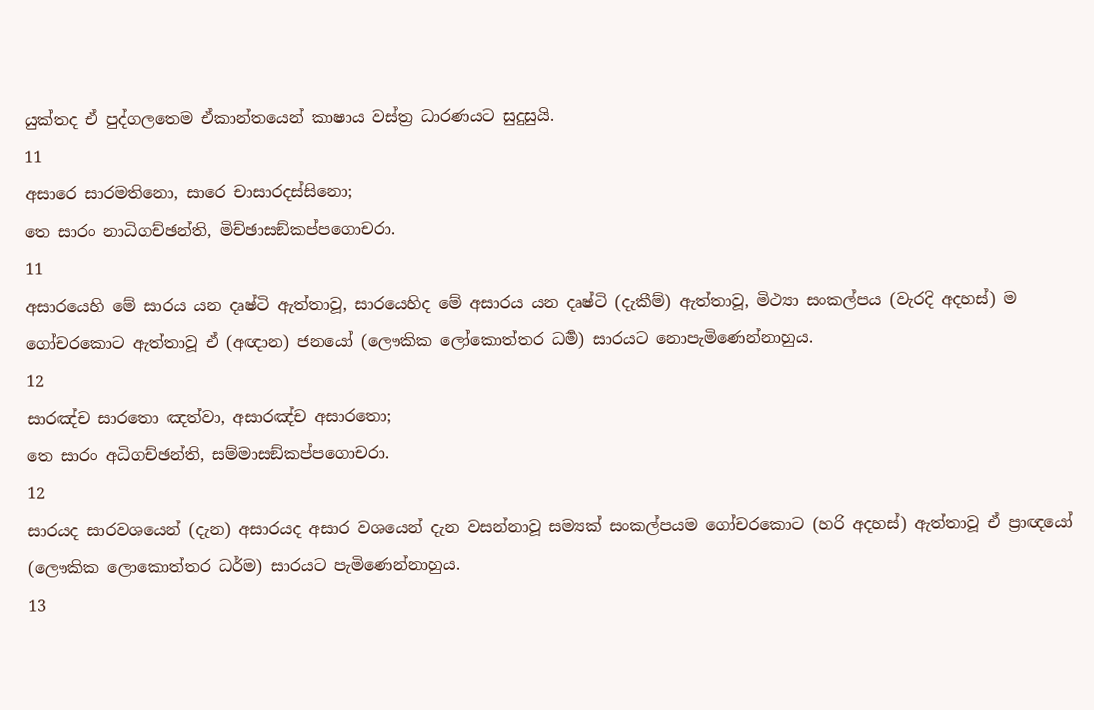යුක්තද ඒ පුද්ගලතෙම ඒකාන්තයෙන් කාෂාය වස්ත්‍ර ධාරණයට සුදුසුයි.
11
අසාරෙ සාරමතිනො, සාරෙ චාසාරදස්සිනො;
තෙ සාරං නාධිගච්ඡන්ති, මිච්ඡාසඞ්කප්පගොචරා.
11
අසාරයෙහි මේ සාරය යන දෘෂ්ටි ඇත්තාවූ, සාරයෙහිද මේ අසාරය යන දෘෂ්ටි (දැකීම්) ඇත්තාවූ, මිථ්‍යා සංකල්පය (වැරදි අදහස්) ම ගෝචරකොට ඇත්තාවූ ඒ (අඥාන) ජනයෝ (ලෞකික ලෝකොත්තර ධර්‍ම) සාරයට නොපැමිණෙන්නාහුය.
12
සාරඤ්ච සාරතො ඤත්වා, අසාරඤ්ච අසාරතො;
තෙ සාරං අධිගච්ඡන්ති, සම්මාසඞ්කප්පගොචරා.
12
සාරයද සාරවශයෙන් (දැන) අසාරයද අසාර වශයෙන් දැන වසන්නාවූ සම්‍යක් සංකල්පයම ගෝචරකොට (හරි අදහස්) ඇත්තාවූ ඒ ප්‍රාඥයෝ (ලෞකික ලොකොත්තර ධර්ම) සාරයට පැමිණෙන්නාහුය.
13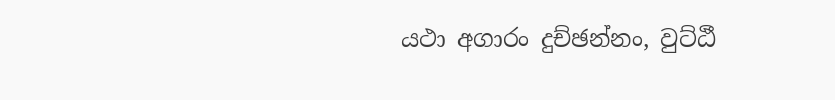යථා අගාරං දුච්ඡන්නං, වුට්ඨී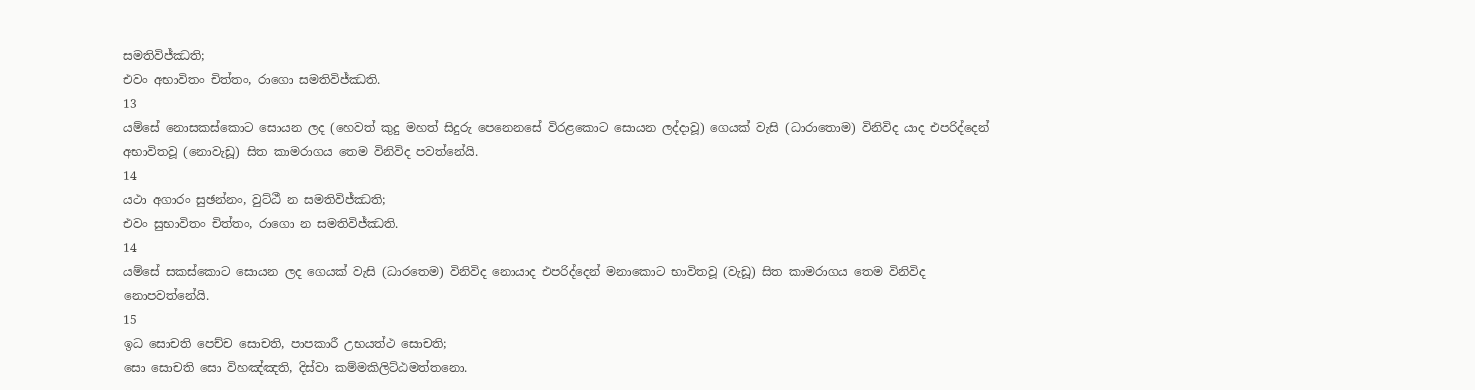සමතිවිජ්ඣති;
එවං අභාවිතං චිත්තං, රාගො සමතිවිජ්ඣති.
13
යම්සේ නොසකස්කොට සොයන ලද (හෙවත් කුදු මහත් සිදුරු පෙනෙනසේ විරළකොට සොයන ලද්දාවූ) ගෙයක් වැසි (ධාරාතොම) විනිවිද යාද එපරිද්දෙන් අභාවිතවූ (නොවැඩූ) සිත කාමරාගය තෙම විනිවිද පවත්නේයි.
14
යථා අගාරං සුඡන්නං, වුට්ඨී න සමතිවිජ්ඣති;
එවං සුභාවිතං චිත්තං, රාගො න සමතිවිජ්ඣති.
14
යම්සේ සකස්කොට සොයන ලද ගෙයක් වැසි (ධාරතෙම) විනිවිද නොයාද එපරිද්දෙන් මනාකොට භාවිතවූ (වැඩූ) සිත කාමරාගය තෙම විනිවිද නොපවත්නේයි.
15
ඉධ සොචති පෙච්ච සොචති, පාපකාරී උභයත්ථ සොචති;
සො සොචති සො විහඤ්ඤති, දිස්වා කම්මකිලිට්ඨමත්තනො.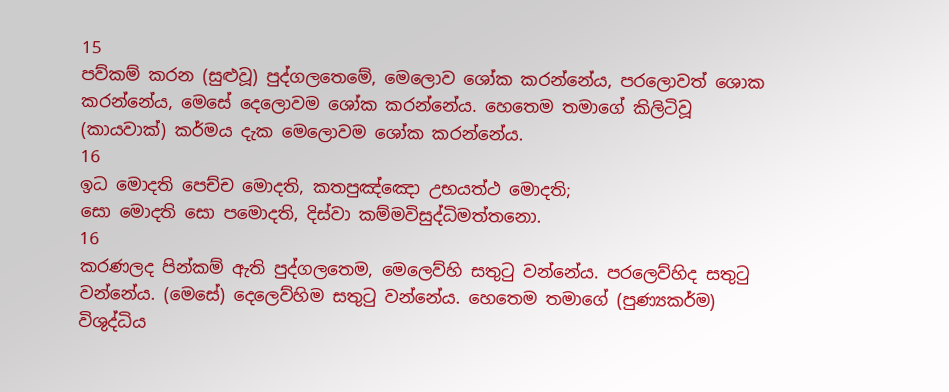15
පව්කම් කරන (සුළුවූ) පුද්ගලතෙමේ, මෙලොව ශෝක කරන්නේය, පරලොවත් ශොක කරන්නේය, මෙසේ දෙලොවම ශෝක කරන්නේය. හෙතෙම තමාගේ කිලිටිවූ (කායවාක්) කර්මය දැක මෙලොවම ශෝක කරන්නේය.
16
ඉධ මොදති පෙච්ච මොදති, කතපුඤ්ඤො උභයත්ථ මොදති;
සො මොදති සො පමොදති, දිස්වා කම්මවිසුද්ධිමත්තනො.
16
කරණලද පින්කම් ඇති පුද්ගලතෙම, මෙලෙව්හි සතුටු වන්නේය. පරලෙව්හිද සතුටු වන්නේය. (මෙසේ) දෙලෙව්හිම සතුටු වන්නේය. හෙතෙම තමාගේ (පුණ්‍යකර්ම) විශුද්ධිය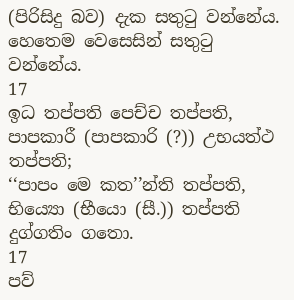(පිරිසිදු බව) දැක සතුටු වන්නේය. හෙතෙම වෙසෙසින් සතුටු වන්නේය.
17
ඉධ තප්පති පෙච්ච තප්පති, පාපකාරී (පාපකාරි (?)) උභයත්ථ තප්පති;
‘‘පාපං මෙ කත’’න්ති තප්පති, භිය්‍යො (භීයො (සී.)) තප්පති දුග්ගතිං ගතො.
17
පව්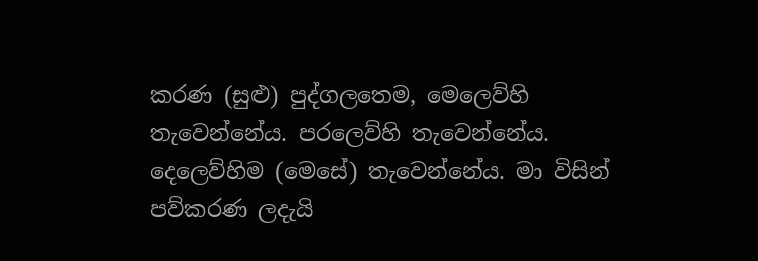කරණ (සුළු) පුද්ගලතෙම, මෙලෙව්හි තැවෙන්නේය. පරලෙව්හි තැවෙන්නේය. දෙලෙව්හිම (මෙසේ) තැවෙන්නේය. මා විසින් පව්කරණ ලදැයි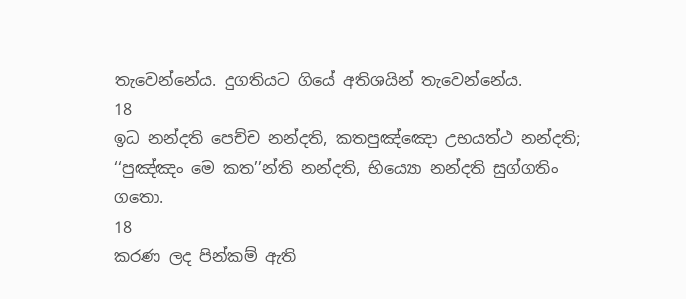තැවෙන්නේය. දුගතියට ගියේ අතිශයින් තැවෙන්නේය.
18
ඉධ නන්දති පෙච්ච නන්දති, කතපුඤ්ඤො උභයත්ථ නන්දති;
‘‘පුඤ්ඤං මෙ කත’’න්ති නන්දති, භිය්‍යො නන්දති සුග්ගතිං ගතො.
18
කරණ ලද පින්කම් ඇති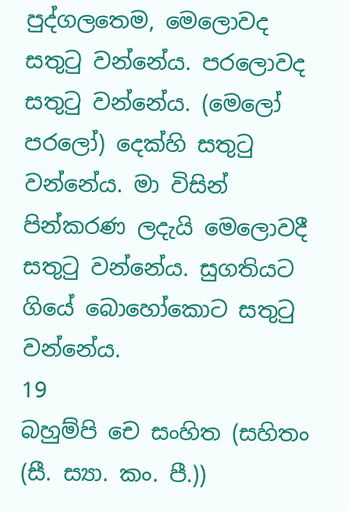පුද්ගලතෙම, මෙලොවද සතුටු වන්නේය. පරලොවද සතුටු වන්නේය. (මෙලෝ පරලෝ) දෙක්හි සතුටු වන්නේය. මා විසින් පින්කරණ ලදැයි මෙලොවදී සතුටු වන්නේය. සුගතියට ගියේ බොහෝකොට සතුටු වන්නේය.
19
බහුම්පි චෙ සංහිත (සහිතං (සී. ස්‍යා. කං. පී.))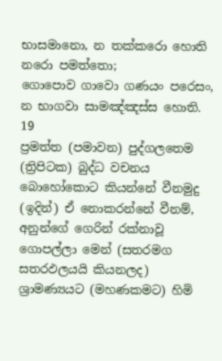භාසමානො, න තක්කරො හොති නරො පමත්තො;
ගොපොව ගාවො ගණයං පරෙසං, න භාගවා සාමඤ්ඤස්ස හොති.
19
ප්‍රමත්ත (පමාවන) පුද්ගලතෙම (ත්‍රිපිටක) බුද්ධ වචනය බොහෝකොට කියන්නේ වීනමුදු (ඉදින්) ඒ නොකරන්නේ වීනම්, අනුන්ගේ ගෙරින් රක්නාවූ ගොපල්ලා මෙන් (සතරමග සතරඵලයයි කියනලද) ශ්‍රාමණ්‍යයට (මහණකමට) හිමි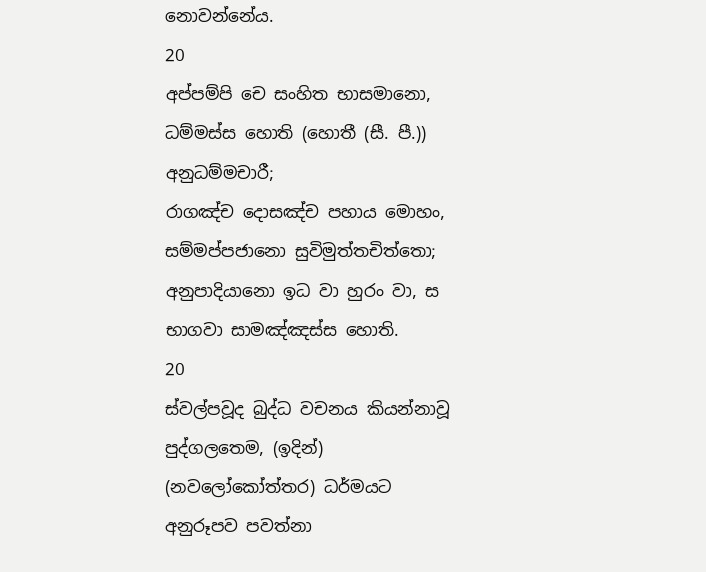නොවන්නේය.
20
අප්පම්පි චෙ සංහිත භාසමානො, ධම්මස්ස හොති (හොතී (සී. පී.)) අනුධම්මචාරී;
රාගඤ්ච දොසඤ්ච පහාය මොහං, සම්මප්පජානො සුවිමුත්තචිත්තො;
අනුපාදියානො ඉධ වා හුරං වා, ස භාගවා සාමඤ්ඤස්ස හොති.
20
ස්වල්පවූද බුද්ධ වචනය කියන්නාවූ පුද්ගලතෙම, (ඉදින්) (නවලෝකෝත්තර) ධර්මයට අනුරූපව පවත්නා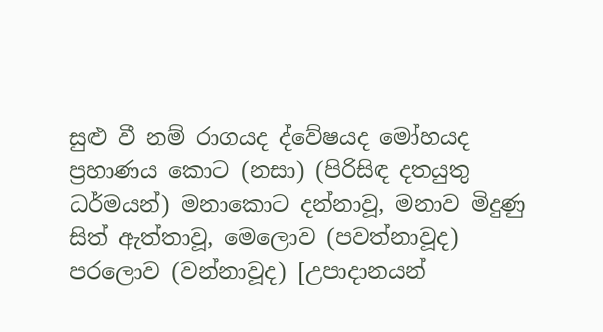සුළු වී නම් රාගයද ද්වේෂයද මෝහයද ප්‍රහාණය කොට (නසා) (පිරිසිඳ දතයුතු ධර්මයන්) මනාකොට දන්නාවූ, මනාව මිදුණු සිත් ඇත්තාවූ, මෙලොව (පවත්නාවූද) පරලොව (වන්නාවූද) [උපාදානයන්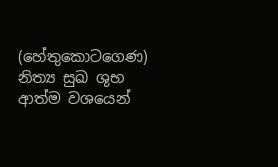(හේතුකොටගෙණ) නිත්‍ය සුඛ ශුභ ආත්ම වශයෙන්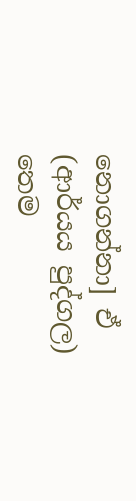නොගන්නා] ඒ (ආර්යය පුද්ගල) තෙම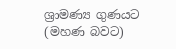ශ්‍රාමණ්‍ය ගුණයට (මහණ බවට)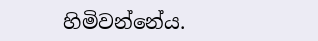හිමිවන්නේය.